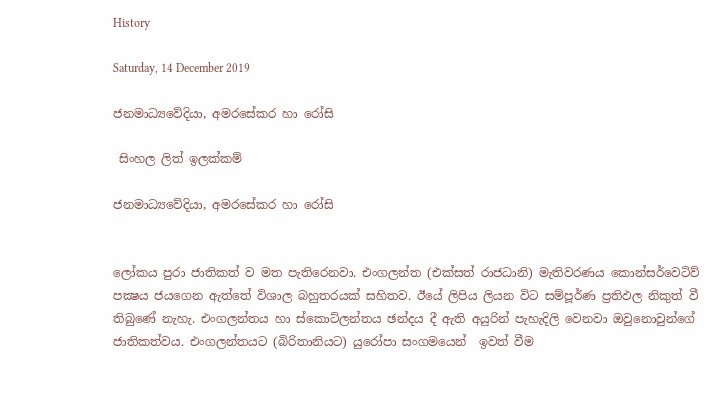History

Saturday, 14 December 2019

ජනමාධ්‍යවේදියා, අමරසේකර හා රෝසි

 සිංහල ලිත් ඉලක්කම්

ජනමාධ්‍යවේදියා, අමරසේකර හා රෝසි


ලෝකය පුරා ජාතිකත් ව මත පැතිරෙනවා. එංගලන්ත (එක්සත් රාජධානි) මැතිවරණය කොන්සර්වෙටිව් පක්‍ෂය ජයගෙන ඇත්තේ විශාල බහුතරයක් සහිතව. ඊයේ ලිපිය ලියන විට සම්පූර්ණ ප්‍රතිඵල නිකුත් වී තිබුණේ නැහැ. එංගලන්තය හා ස්කොට්ලන්තය ඡන්දය දී ඇති අයුරින් පැහැදිලි වෙනවා ඔවුනොවුන්ගේ ජාතිකත්වය. එංගලන්තයට (බිරිතානියට) යුරෝපා සංගමයෙන්  ඉවත් වීම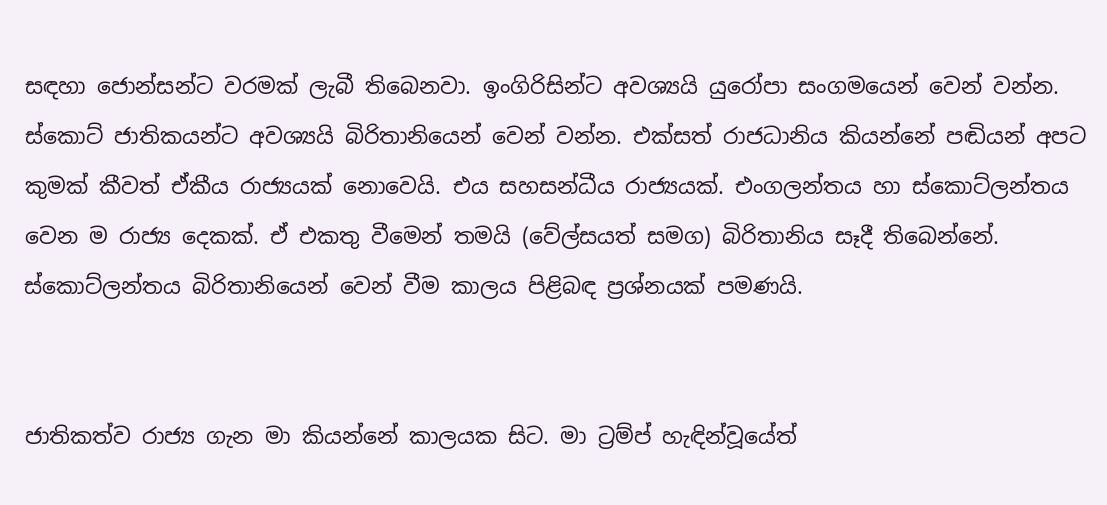සඳහා ජොන්සන්ට වරමක් ලැබී තිබෙනවා. ඉංගිරිසින්ට අවශ්‍යයි යුරෝපා සංගමයෙන් වෙන් වන්න. ස්කොට් ජාතිකයන්ට අවශ්‍යයි බිරිතානියෙන් වෙන් වන්න. එක්සත් රාජධානිය කියන්නේ පඬියන් අපට කුමක් කීවත් ඒකීය රාජ්‍යයක් නොවෙයි. එය සහසන්ධීය රාජ්‍යයක්. එංගලන්තය හා ස්කොට්ලන්තය වෙන ම රාජ්‍ය දෙකක්. ඒ එකතු වීමෙන් තමයි (වේල්සයත් සමග) බිරිතානිය සෑදී තිබෙන්නේ. ස්කොට්ලන්තය බිරිතානියෙන් වෙන් වීම කාලය පිළිබඳ ප්‍රශ්නයක් පමණයි.


ජාතිකත්ව රාජ්‍ය ගැන මා කියන්නේ කාලයක සිට. මා ට්‍රම්ප් හැඳින්වූයේත්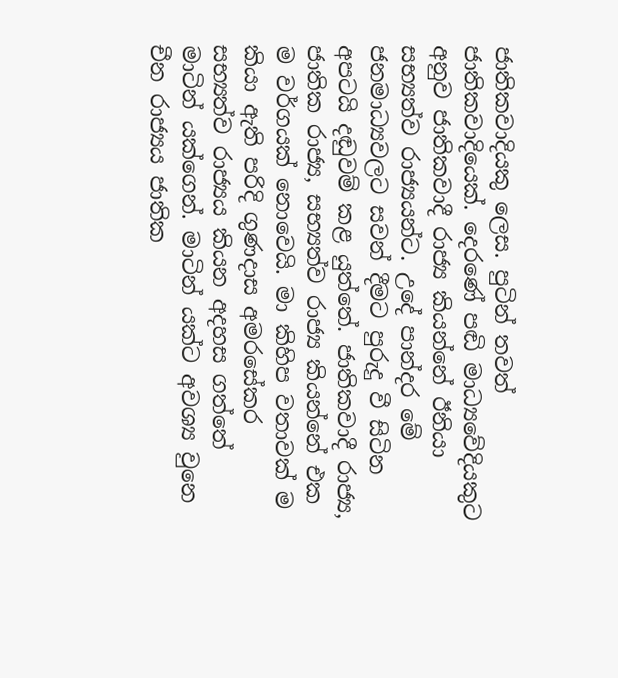ජාතිකවාදියකු ලෙස. පුටින් තවත් ජාතිකවාදියෙක්. දෙරණේ පඬි මාධ්‍යවේදියකුට අනුව ජාතිකවාදී රාජ්‍ය කියන්නේ ඊනියා සභ්‍යත්ව රාජ්‍යයන්ට. උදේ පාන්දර මේ ජනමාධ්‍යවලට සවන් දීමට පුරුදු වී සිටින අපටයි දඬුවම් කළ යුත්තේ. ජාතිකවාදී රාජ්‍ය, ජාතික රාජ්‍ය, සභ්‍යත්ව රාජ්‍ය කියන්නේ එක ම වර්ගයක් නොවෙයි. මා කිහිප වතාවක් ම කියා ඇති පරිදි ගුණදාස අමරසේකර සභ්‍යත්ව රාජ්‍යය කියන අදහස ගත්තේ මාටින් යක්ගෙන්. මාටින් යක්ට අවශ්‍ය වුනෙ චීන රාජ්‍යය ජාතික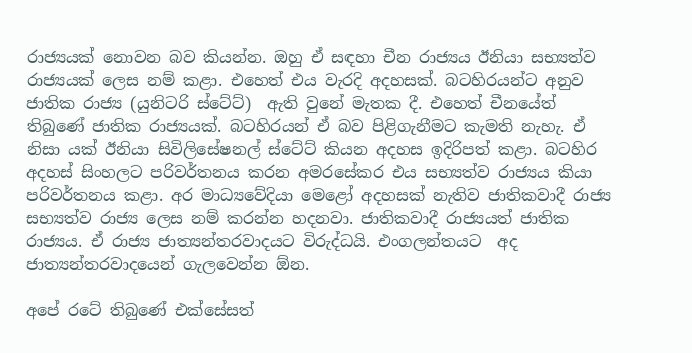රාජ්‍යයක් නොවන බව කියන්න. ඔහු ඒ සඳහා චීන රාජ්‍යය ඊනියා සභ්‍යත්ව රාජ්‍යයක් ලෙස නම් කළා. එහෙත් එය වැරදි අදහසක්. බටහිරයන්ට අනුව ජාතික රාජ්‍ය (යුනිටරි ස්ටේට්)  ඇති වුනේ මැතක දී. එහෙත් චීනයේත් තිබුණේ ජාතික රාජ්‍යයක්. බටහිරයන් ඒ බව පිළිගැනීමට කැමති නැහැ. ඒ නිසා යක් ඊනියා සිවිලිසේෂනල් ස්ටේට් කියන අදහස ඉදිරිපත් කළා. බටහිර අදහස් සිංහලට පරිවර්තනය කරන අමරසේකර එය සභ්‍යත්ව රාජ්‍යය කියා පරිවර්තනය කළා. අර මාධ්‍යවේදියා මෙළෝ අදහසක් නැතිව ජාතිකවාදී රාජ්‍ය සභ්‍යත්ව රාජ්‍ය ලෙස නම් කරන්න හදනවා. ජාතිකවාදී රාජ්‍යයත් ජාතික රාජ්‍යය. ඒ රාජ්‍ය ජාත්‍යන්තරවාදයට විරුද්ධයි. එංගලන්තයට  අද ජාත්‍යන්තරවාදයෙන් ගැලවෙන්න ඕන.

අපේ රටේ තිබුණේ එක්සේසත්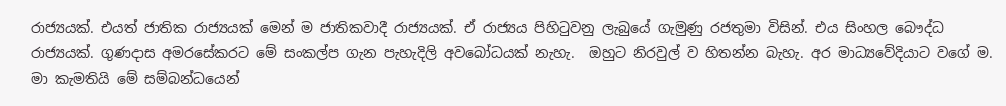රාජ්‍යයක්. එයත් ජාතික රාජ්‍යයක් මෙන් ම ජාතිකවාදී රාජ්‍යයක්. ඒ රාජ්‍යය පිහිටුවනු ලැබුයේ ගැමුණු රජතුමා විසින්. එය සිංහල බෞද්ධ රාජ්‍යයක්. ගුණදාස අමරසේකරට මේ සංකල්ප ගැන පැහැදිලි අවබෝධයක් නැහැ.  ඔහුට නිරවුල් ව හිතන්න බැහැ. අර මාධ්‍යවේදියාට වගේ ම. මා කැමතියි මේ සම්බන්ධයෙන්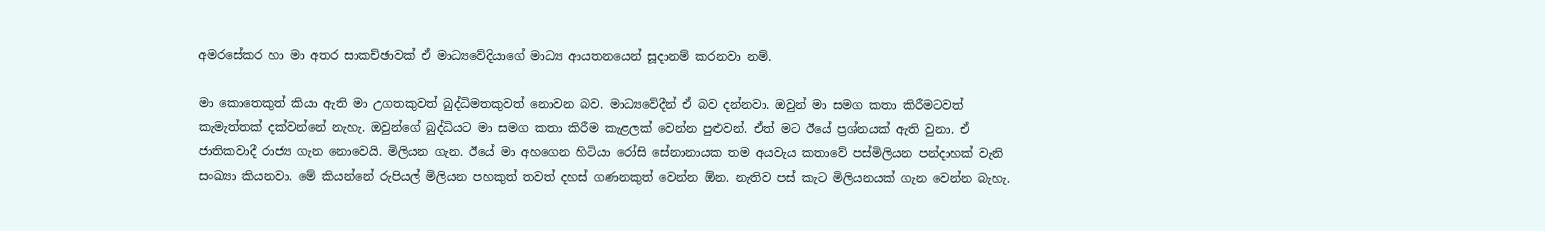අමරසේකර හා මා අතර සාකච්ඡාවක් ඒ මාධ්‍යවේදියාගේ මාධ්‍ය ආයතනයෙන් සූදානම් කරනවා නම්.

මා කොතෙකුත් කියා ඇති මා උගතකුවත් බුද්ධිමතකුවත් නොවන බව. මාධ්‍යවේදීන් ඒ බව දන්නවා. ඔවුන් මා සමග කතා කිරීමටවත් කැමැත්තක් දක්වන්නේ නැහැ. ඔවුන්ගේ බුද්ධියට මා සමග කතා කිරීම කැළලක් වෙන්න පුළුවන්. ඒත් මට ඊයේ ප්‍රශ්නයක් ඇති වුනා. ඒ ජාතිකවාදී රාජ්‍ය ගැන නොවෙයි. මිලියන ගැන. ඊයේ මා අහගෙන හිටියා රෝසි සේනානායක තම අයවැය කතාවේ පස්මිලියන පන්දාහක් වැනි සංඛ්‍යා කියනවා. මේ කියන්නේ රුපියල් මිලියන පහකුත් තවත් දහස් ගණනකුත් වෙන්න ඕන. නැතිව පස් කැට මිලියනයක් ගැන වෙන්න බැහැ.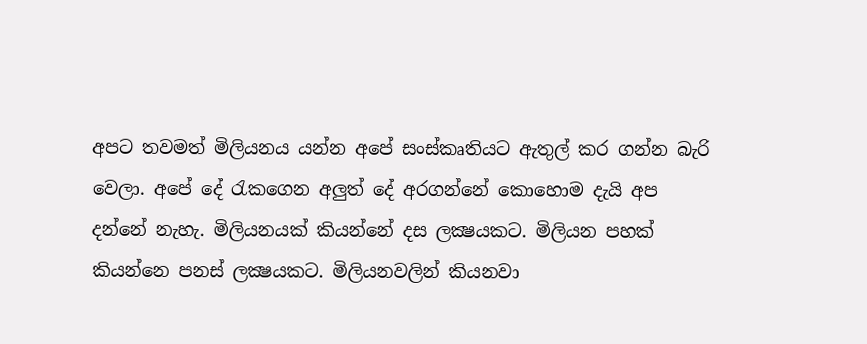අපට තවමත් මිලියනය යන්න අපේ සංස්කෘතියට ඇතුල් කර ගන්න බැරි වෙලා. අපේ දේ රැකගෙන අලුත් දේ අරගන්නේ කොහොම දැයි අප දන්නේ නැහැ. මිලියනයක් කියන්නේ දස ලක්‍ෂයකට. මිලියන පහක් කියන්නෙ පනස් ලක්‍ෂයකට. මිලියනවලින් කියනවා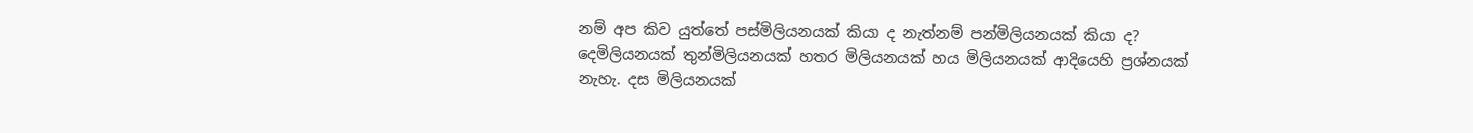නම් අප කිව යුත්තේ පස්මිලියනයක් කියා ද නැත්නම් පන්මිලියනයක් කියා ද? දෙමිලියනයක් තුන්මිලියනයක් හතර මිලියනයක් හය මිලියනයක් ආදියෙහි ප්‍රශ්නයක් නැහැ. දස මිලියනයක්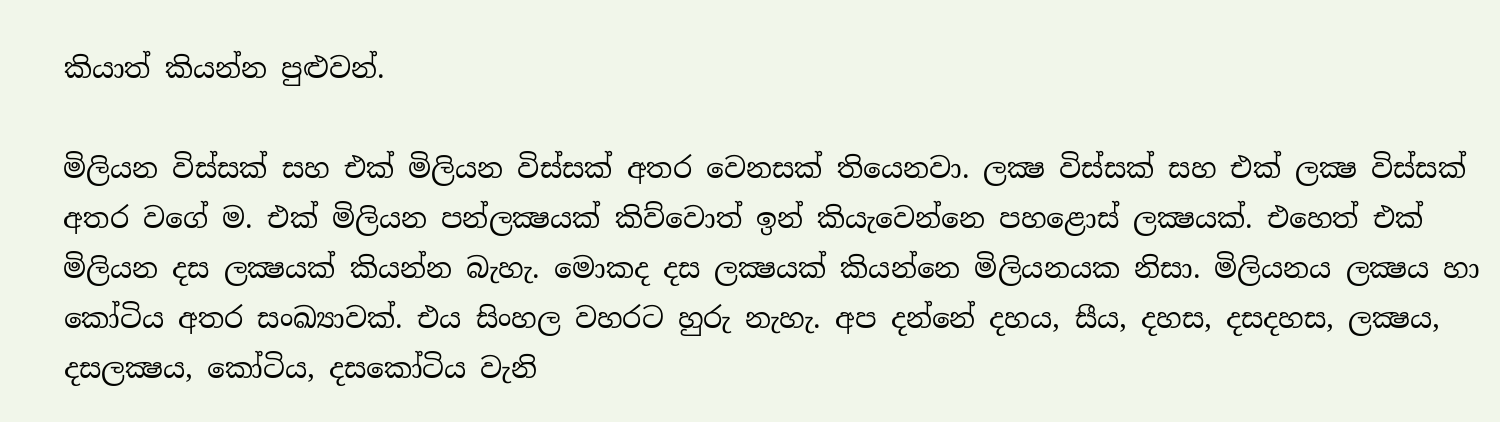කියාත් කියන්න පුළුවන්.

මිලියන විස්සක් සහ එක් මිලියන විස්සක් අතර වෙනසක් තියෙනවා. ලක්‍ෂ විස්සක් සහ එක් ලක්‍ෂ විස්සක් අතර වගේ ම. එක් මිලියන පන්ලක්‍ෂයක් කිව්වොත් ඉන් කියැවෙන්නෙ පහළොස් ලක්‍ෂයක්. එහෙත් එක් මිලියන දස ලක්‍ෂයක් කියන්න බැහැ. මොකද දස ලක්‍ෂයක් කියන්නෙ මිලියනයක නිසා. මිලියනය ලක්‍ෂය හා කෝටිය අතර සංඛ්‍යාවක්. එය සිංහල වහරට හුරු නැහැ. අප දන්නේ දහය, සීය, දහස, දසදහස, ලක්‍ෂය, දසලක්‍ෂය, කෝටිය, දසකෝටිය වැනි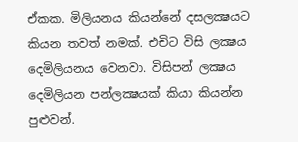ඒකක. මිලියනය කියන්නේ දසලක්‍ෂයට කියන තවත් නමක්. එචිට විසි ලක්‍ෂය දෙමිලියනය වෙනවා. විසිපන් ලක්‍ෂය දෙමිලියන පන්ලක්‍ෂයක් කියා කියන්න පුළුවන්.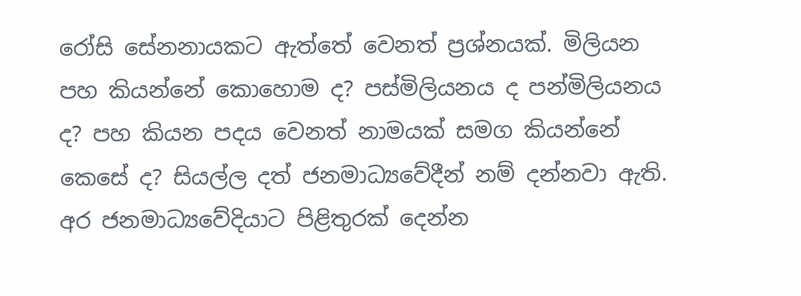රෝසි සේනනායකට ඇත්තේ වෙනත් ප්‍රශ්නයක්. මිලියන පහ කියන්නේ කොහොම ද? පස්මිලියනය ද පන්මිලියනය ද? පහ කියන පදය වෙනත් නාමයක් සමග කියන්නේ කෙසේ ද? සියල්ල දත් ජනමාධ්‍යවේදීන් නම් දන්නවා ඇති. අර ජනමාධ්‍යවේදියාට පිළිතුරක් දෙන්න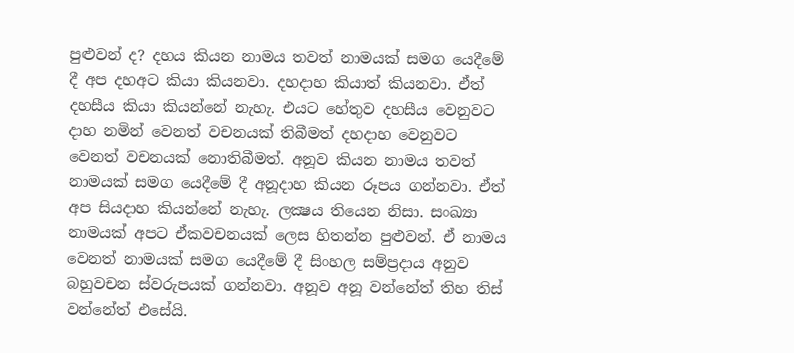පුළුවන් ද? දහය කියන නාමය තවත් නාමයක් සමග යෙදීමේ දී අප දහඅට කියා කියනවා. දහදාහ කියාත් කියනවා. ඒත් දහසීය කියා කියන්නේ නැහැ. එයට හේතුව දහසීය වෙනුවට දාහ නමින් වෙනත් වචනයක් තිබීමත් දහදාහ වෙනුවට වෙනත් වචනයක් නොතිබීමත්. අනූව කියන නාමය තවත් නාමයක් සමග යෙදීමේ දී අනූදාහ කියන රූපය ගන්නවා. ඒත් අප සියදාහ කියන්නේ නැහැ. ලක්‍ෂය තියෙන නිසා. සංඛ්‍යා නාමයක් අපට ඒකවචනයක් ලෙස හිතන්න පුළුවන්. ඒ නාමය වෙනත් නාමයක් සමග යෙදීමේ දී සිංහල සම්ප්‍රදාය අනුව බහුවචන ස්වරුපයක් ගන්නවා. අනූව අනූ වන්නේත් තිහ තිස් වන්නේත් එසේයි.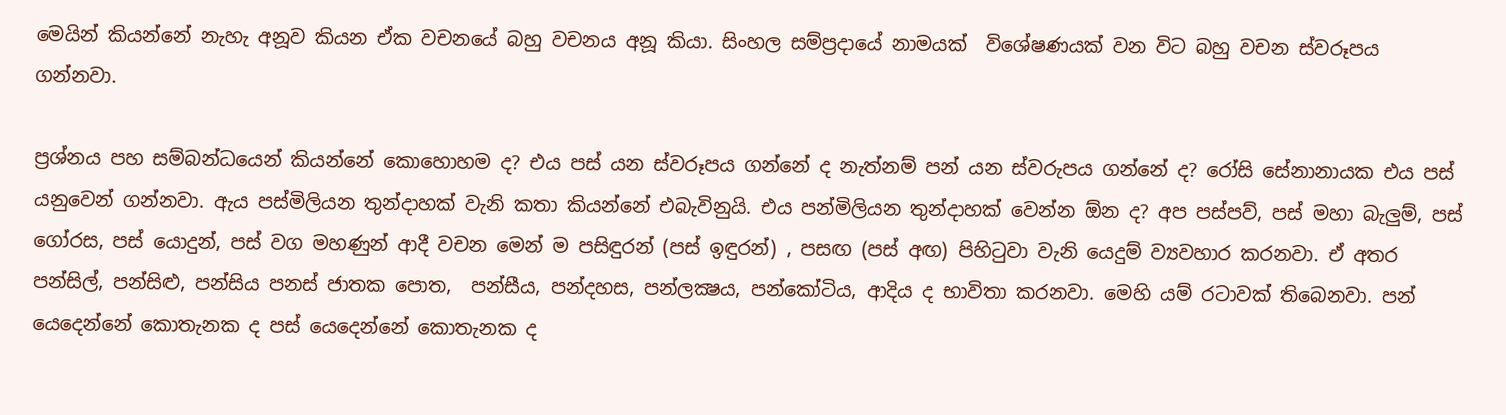මෙයින් කියන්නේ නැහැ අනූව කියන ඒක වචනයේ බහු වචනය අනූ කියා. සිංහල සම්ප්‍රදායේ නාමයක්  විශේෂණයක් වන විට බහු වචන ස්වරූපය ගන්නවා.

ප්‍රශ්නය පහ සම්බන්ධයෙන් කියන්නේ කොහොහම ද? එය පස් යන ස්වරූපය ගන්නේ ද නැත්නම් පන් යන ස්වරුපය ගන්නේ ද? රෝසි සේනානායක එය පස් යනුවෙන් ගන්නවා. ඇය පස්මිලියන තුන්දාහක් වැනි කතා කියන්නේ එබැවිනුයි. එය පන්මිලියන තුන්දාහක් වෙන්න ඕන ද? අප පස්පව්, පස් මහා බැලුම්, පස් ගෝරස, පස් යොදුන්, පස් වග මහණුන් ආදී වචන මෙන් ම පසිඳුරන් (පස් ඉඳුරන්) , පසඟ (පස් අඟ) පිහිටුවා වැනි යෙදුම් ව්‍යවහාර කරනවා. ඒ අතර පන්සිල්, පන්සිළු, පන්සිය පනස් ජාතක පොත,  පන්සීය, පන්දහස, පන්ලක්‍ෂය, පන්කෝටිය, ආදිය ද භාවිතා කරනවා. මෙහි යම් රටාවක් තිබෙනවා. පන් යෙදෙන්නේ කොතැනක ද පස් යෙදෙන්නේ කොතැනක ද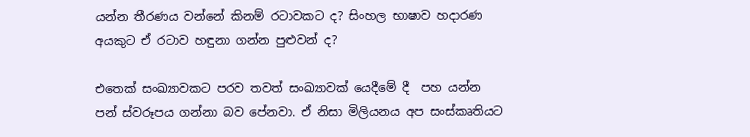යන්න තීරණය වන්නේ කිනම් රටාවකට ද? සිංහල භාෂාව හදාරණ අයකුට ඒ රටාව හඳුනා ගන්න පුළුවන් ද?

එතෙක් සංඛ්‍යාවකට පරව තවත් සංඛ්‍යාවක් යෙදීමේ දී  පහ යන්න පන් ස්වරූපය ගන්නා බව පේනවා. ඒ නිසා මිලියනය අප සංස්කෘතියට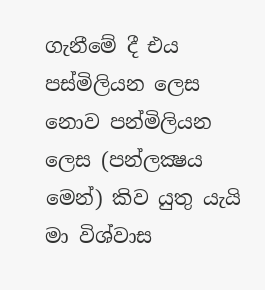ගැනීමේ දී එය පස්මිලියන ලෙස නොව පන්මිලියන ලෙස (පන්ලක්‍ෂය මෙන්) කිව යුතු යැයි මා විශ්වාස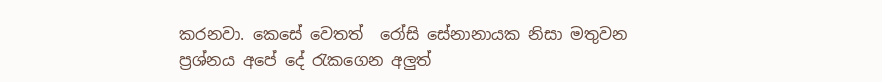කරනවා. කෙසේ වෙතත්  රෝසි සේනානායක නිසා මතුවන ප්‍රශ්නය අපේ දේ රැකගෙන අලුත්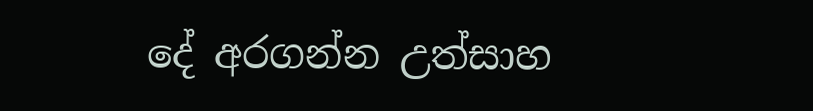දේ අරගන්න උත්සාහ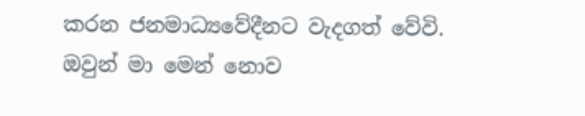කරන ජනමාධ්‍යවේදීනට වැදගත් වේවි. ඔවුන් මා මෙන් නොව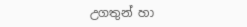උගතුන් හා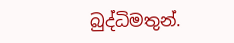බුද්ධිමතුන්.